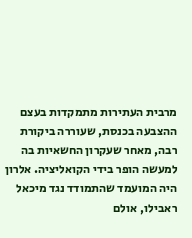מרבית העתירות מתמקדות בעצם ההצבעה בכנסת, שעוררה ביקורת רבה, מאחר שעקרון החשאיות בה למעשה הופר בידי הקואליציה. אלרון היה המועמד שהתמודד נגד מיכאל ראבילו, אולם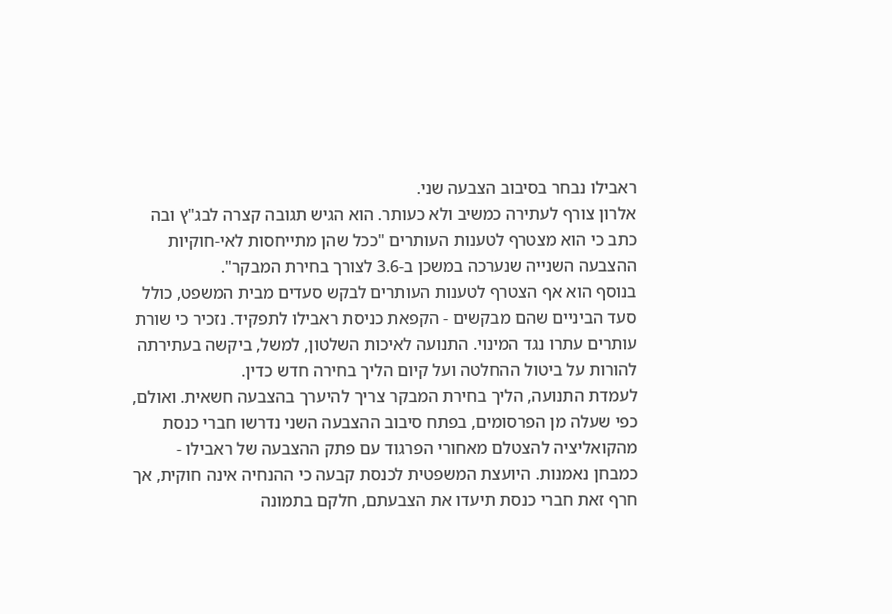ראבילו נבחר בסיבוב הצבעה שני.
אלרון צורף לעתירה כמשיב ולא כעותר. הוא הגיש תגובה קצרה לבג"ץ ובה כתב כי הוא מצטרף לטענות העותרים "ככל שהן מתייחסות לאי-חוקיות ההצבעה השנייה שנערכה במשכן ב-3.6 לצורך בחירת המבקר".
בנוסף הוא אף הצטרף לטענות העותרים לבקש סעדים מבית המשפט, כולל סעד הביניים שהם מבקשים - הקפאת כניסת ראבילו לתפקיד. נזכיר כי שורת עותרים עתרו נגד המינוי. התנועה לאיכות השלטון, למשל, ביקשה בעתירתה להורות על ביטול ההחלטה ועל קיום הליך בחירה חדש כדין.
לעמדת התנועה, הליך בחירת המבקר צריך להיערך בהצבעה חשאית. ואולם, כפי שעלה מן הפרסומים, בפתח סיבוב ההצבעה השני נדרשו חברי כנסת מהקואליציה להצטלם מאחורי הפרגוד עם פתק ההצבעה של ראבילו - כמבחן נאמנות. היועצת המשפטית לכנסת קבעה כי ההנחיה אינה חוקית, אך חרף זאת חברי כנסת תיעדו את הצבעתם, חלקם בתמונה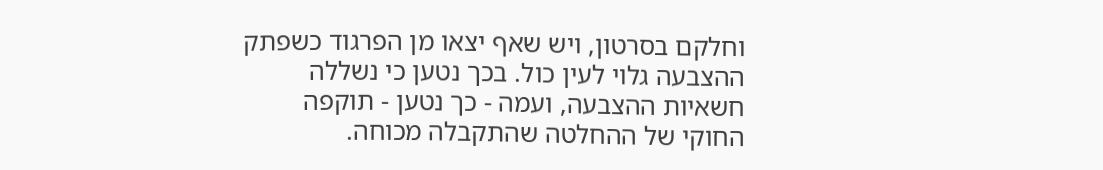וחלקם בסרטון, ויש שאף יצאו מן הפרגוד כשפתק ההצבעה גלוי לעין כול. בכך נטען כי נשללה חשאיות ההצבעה, ועמה - כך נטען - תוקפה החוקי של ההחלטה שהתקבלה מכוחה.